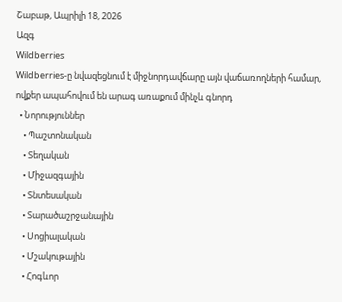Շաբաթ, Ապրիլի 18, 2026
Ազգ
Wildberries
Wildberries-ը նվազեցնում է միջնորդավճարը այն վաճառողների համար, ովքեր ապահովում են արագ առաքում մինչև գնորդ
  • Նորություններ
    • Պաշտոնական
    • Տեղական
    • Միջազգային
    • Տնտեսական
    • Տարածաշրջանային
    • Սոցիալական
    • Մշակութային
    • Հոգևոր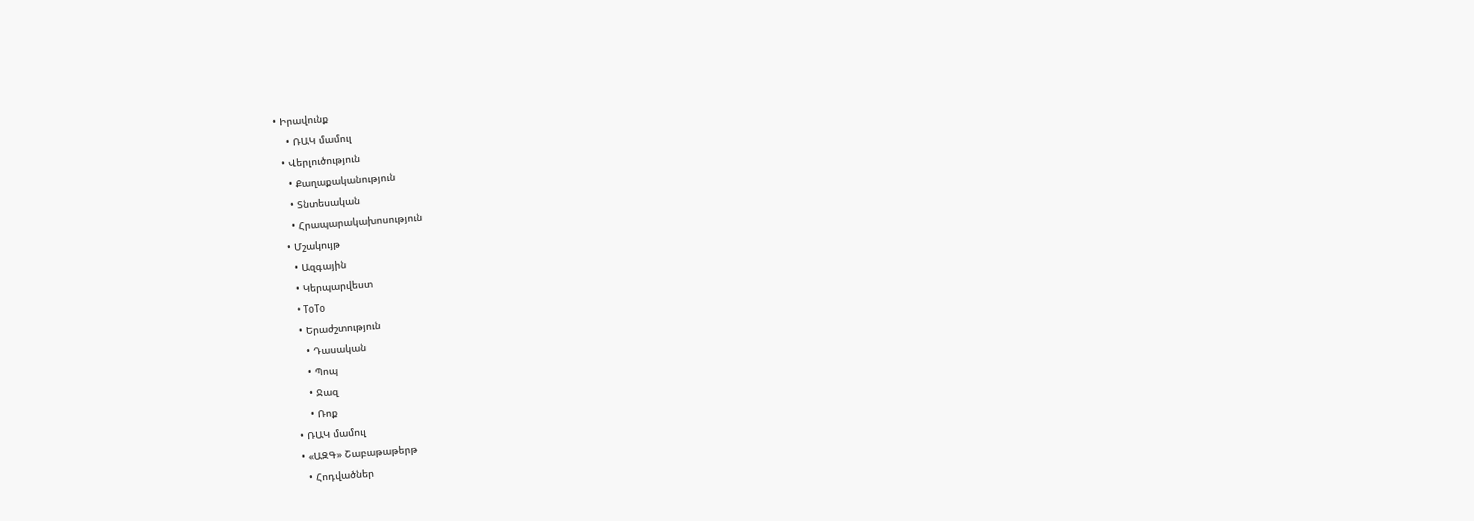• Իրավունք
    • ՌԱԿ մամուլ
  • Վերլուծություն
    • Քաղաքականություն
    • Տնտեսական
    • Հրապարակախոսություն
  • Մշակույթ
    • Ազգային
    • Կերպարվեստ
    • ToTo
    • Երաժշտություն
      • Դասական
      • Պոպ
      • Ջազ
      • Ռոք
  • ՌԱԿ մամուլ
  • «ԱԶԳ» Շաբաթաթերթ
    • Հոդվածներ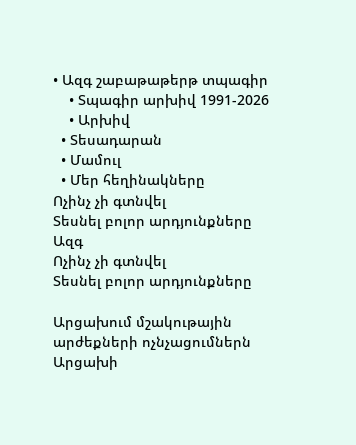• Ազգ շաբաթաթերթ տպագիր
    • Տպագիր արխիվ 1991-2026
    • Արխիվ
  • Տեսադարան
  • Մամուլ
  • Մեր հեղինակները
Ոչինչ չի գտնվել
Տեսնել բոլոր արդյունքները
Ազգ
Ոչինչ չի գտնվել
Տեսնել բոլոր արդյունքները

Արցախում մշակութային արժեքների ոչնչացումներն Արցախի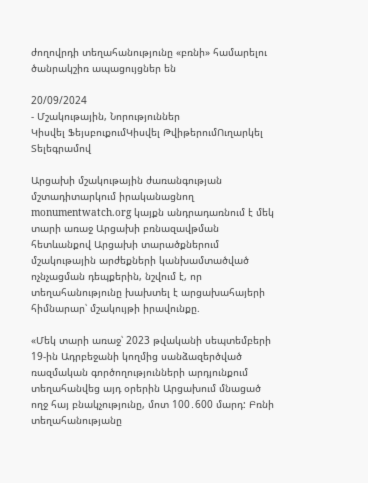ժողովրդի տեղահանությունը «բռնի» համարելու ծանրակշիռ ապացույցներ են

20/09/2024
- Մշակութային, Նորություններ
Կիսվել ՖեյսբուքումԿիսվել ԹվիթերումՈւղարկել Տելեգրամով

Արցախի մշակութային ժառանգության մշտադիտարկում իրականացնող monumentwatch.org կայքն անդրադառնում է մեկ տարի առաջ Արցախի բռնազավթման հետևանքով Արցախի տարածքներում մշակութային արժեքների կանխամտածված ոչնչացման դեպքերին, նշվում է, որ տեղահանությունը խախտել է արցախահայերի հիմնարար՝ մշակույթի իրավունքը.

«Մեկ տարի առաջ՝ 2023 թվականի սեպտեմբերի 19-ին Ադրբեջանի կողմից սանձազերծված ռազմական գործողությունների արդյունքում տեղահանվեց այդ օրերին Արցախում մնացած ողջ հայ բնակչությունը, մոտ 100․600 մարդ: Բռնի տեղահանությանը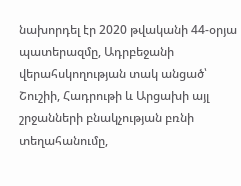նախորդել էր 2020 թվականի 44-օրյա պատերազմը, Ադրբեջանի վերահսկողության տակ անցած՝ Շուշիի, Հադրութի և Արցախի այլ շրջանների բնակչության բռնի տեղահանումը,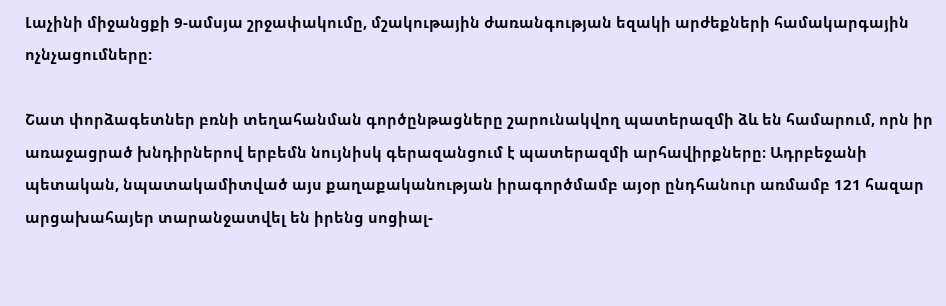Լաչինի միջանցքի 9-ամսյա շրջափակումը, մշակութային ժառանգության եզակի արժեքների համակարգային ոչնչացումները:

Շատ փորձագետներ բռնի տեղահանման գործընթացները շարունակվող պատերազմի ձև են համարում, որն իր առաջացրած խնդիրներով երբեմն նույնիսկ գերազանցում է պատերազմի արհավիրքները։ Ադրբեջանի պետական, նպատակամիտված այս քաղաքականության իրագործմամբ այօր ընդհանուր առմամբ 121 հազար արցախահայեր տարանջատվել են իրենց սոցիալ-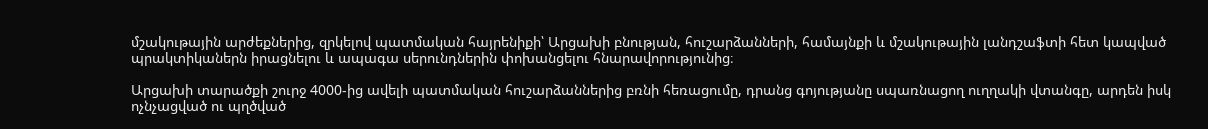մշակութային արժեքներից, զրկելով պատմական հայրենիքի՝ Արցախի բնության, հուշարձանների, համայնքի և մշակութային լանդշաֆտի հետ կապված պրակտիկաներն իրացնելու և ապագա սերունդներին փոխանցելու հնարավորությունից։

Արցախի տարածքի շուրջ 4000-ից ավելի պատմական հուշարձաններից բռնի հեռացումը, դրանց գոյությանը սպառնացող ուղղակի վտանգը, արդեն իսկ ոչնչացված ու պղծված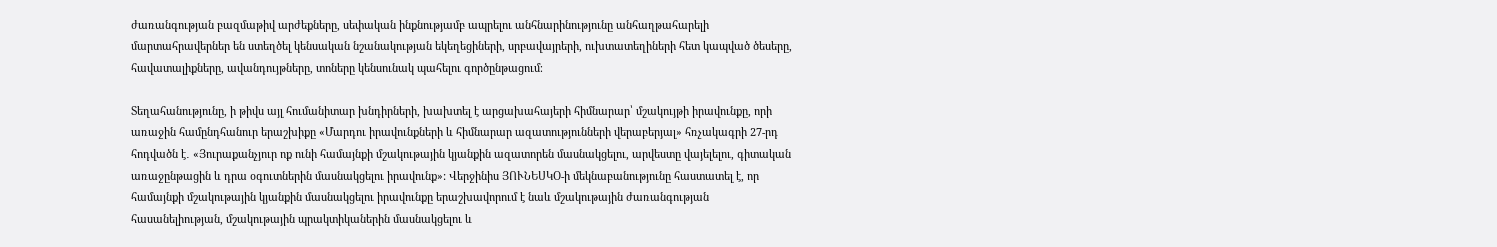ժառանգության բազմաթիվ արժեքները, սեփական ինքնությամբ ապրելու անհնարինությունը անհաղթահարելի մարտահրավերներ են ստեղծել կենսական նշանակության եկեղեցիների, սրբավայրերի, ուխտատեղիների հետ կապված ծեսերը, հավատալիքները, ավանդույթները, տոները կենսունակ պահելու գործընթացում։

Տեղահանությունը, ի թիվս այլ հումանիտար խնդիրների, խախտել է արցախահայերի հիմնարար՝ մշակույթի իրավունքը, որի առաջին համընդհանուր երաշխիքը «Մարդու իրավունքների և հիմնարար ազատությունների վերաբերյալ» հռչակագրի 27-րդ հոդվածն է․ «Յուրաքանչյուր ոք ունի համայնքի մշակութային կյանքին ազատորեն մասնակցելու, արվեստը վայելելու, գիտական առաջընթացին և դրա օգուտներին մասնակցելու իրավունք»: Վերջինիս ՅՈՒՆԵՍԿՕ-ի մեկնաբանությունը հաստատել է, որ համայնքի մշակութային կյանքին մասնակցելու իրավունքը երաշխավորում է նաև մշակութային ժառանգության հասանելիության, մշակութային պրակտիկաներին մասնակցելու և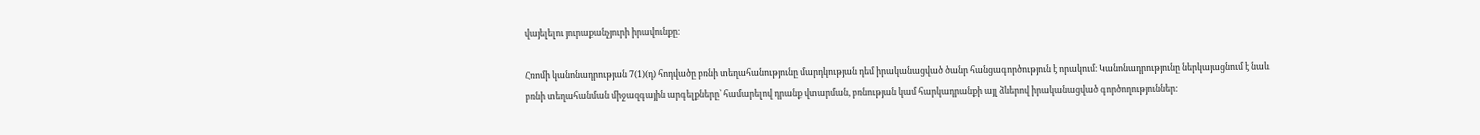վայելելու յուրաքանչյուրի իրավունքը։

Հռոմի կանոնադրության 7(1)(դ) հոդվածը բռնի տեղահանությունը մարդկության դեմ իրականացված ծանր հանցագործություն է որակում։ Կանոնադրությունը ներկայացնում է նաև բռնի տեղահանման միջազգային արգելքները՝ համարելով դրանք վտարման, բռնության կամ հարկադրանքի այլ ձևերով իրականացված գործողություններ: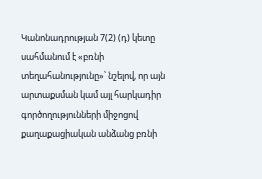Կանոնադրության 7(2) (դ) կետը սահմանում է «բռնի տեղահանությունը»՝ նշելով, որ այն արտաքսման կամ այլ հարկադիր գործողությունների միջոցով քաղաքացիական անձանց բռնի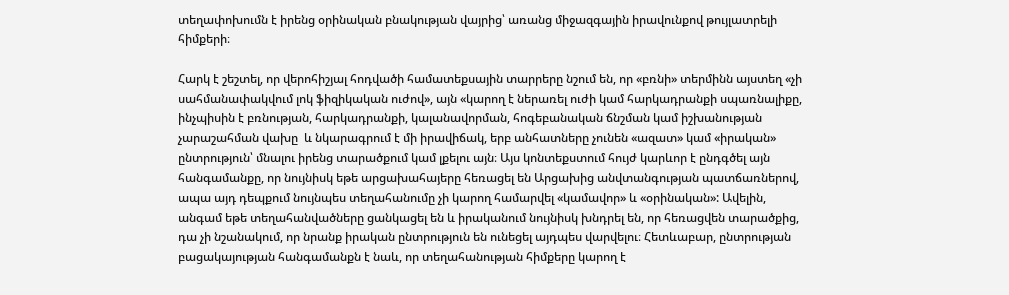տեղափոխումն է իրենց օրինական բնակության վայրից՝ առանց միջազգային իրավունքով թույլատրելի հիմքերի։

Հարկ է շեշտել, որ վերոհիշյալ հոդվածի համատեքսային տարրերը նշում են, որ «բռնի» տերմինն այստեղ «չի սահմանափակվում լոկ ֆիզիկական ուժով», այն «կարող է ներառել ուժի կամ հարկադրանքի սպառնալիքը, ինչպիսին է բռնության, հարկադրանքի, կալանավորման, հոգեբանական ճնշման կամ իշխանության չարաշահման վախը  և նկարագրում է մի իրավիճակ, երբ անհատները չունեն «ազատ» կամ «իրական» ընտրություն՝ մնալու իրենց տարածքում կամ լքելու այն։ Այս կոնտեքստում հույժ կարևոր է ընդգծել այն հանգամանքը, որ նույնիսկ եթե արցախահայերը հեռացել են Արցախից անվտանգության պատճառներով, ապա այդ դեպքում նույնպես տեղահանումը չի կարող համարվել «կամավոր» և «օրինական»: Ավելին, անգամ եթե տեղահանվածները ցանկացել են և իրականում նույնիսկ խնդրել են, որ հեռացվեն տարածքից, դա չի նշանակում, որ նրանք իրական ընտրություն են ունեցել այդպես վարվելու։ Հետևաբար, ընտրության բացակայության հանգամանքն է նաև, որ տեղահանության հիմքերը կարող է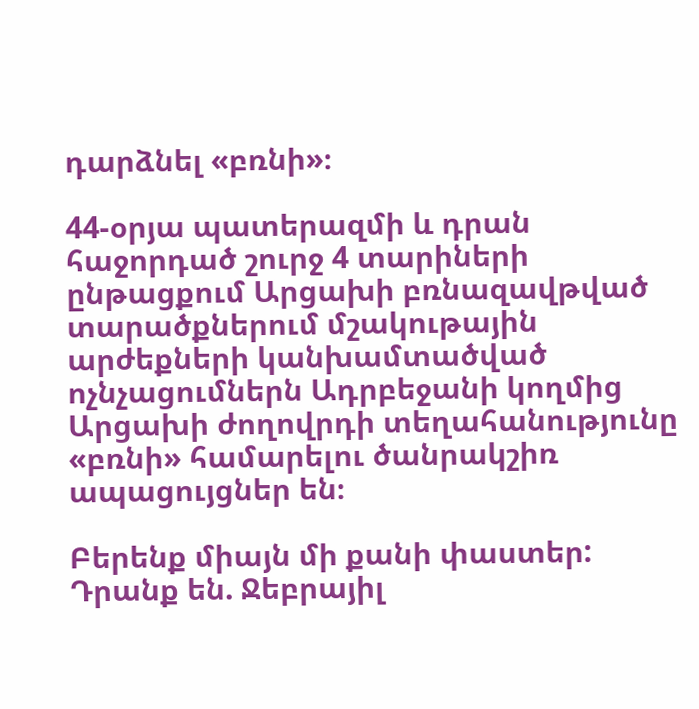դարձնել «բռնի»։

44-օրյա պատերազմի և դրան հաջորդած շուրջ 4 տարիների ընթացքում Արցախի բռնազավթված տարածքներում մշակութային արժեքների կանխամտածված ոչնչացումներն Ադրբեջանի կողմից Արցախի ժողովրդի տեղահանությունը «բռնի» համարելու ծանրակշիռ ապացույցներ են։

Բերենք միայն մի քանի փաստեր: Դրանք են. Ջեբրայիլ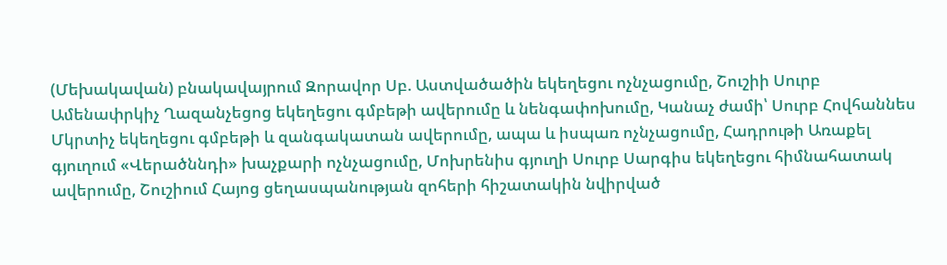(Մեխակավան) բնակավայրում Զորավոր Սբ. Աստվածածին եկեղեցու ոչնչացումը, Շուշիի Սուրբ Ամենափրկիչ Ղազանչեցոց եկեղեցու գմբեթի ավերումը և նենգափոխումը, Կանաչ ժամի՝ Սուրբ Հովհաննես Մկրտիչ եկեղեցու գմբեթի և զանգակատան ավերումը, ապա և իսպառ ոչնչացումը, Հադրութի Առաքել գյուղում «Վերածննդի» խաչքարի ոչնչացումը, Մոխրենիս գյուղի Սուրբ Սարգիս եկեղեցու հիմնահատակ ավերումը, Շուշիում Հայոց ցեղասպանության զոհերի հիշատակին նվիրված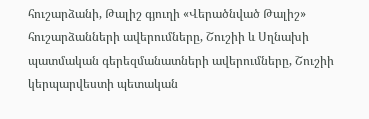հուշարձանի, Թալիշ գյուղի «Վերածնված Թալիշ» հուշարձանների ավերումները, Շուշիի և Սղնախի պատմական գերեզմանատների ավերումները, Շուշիի կերպարվեստի պետական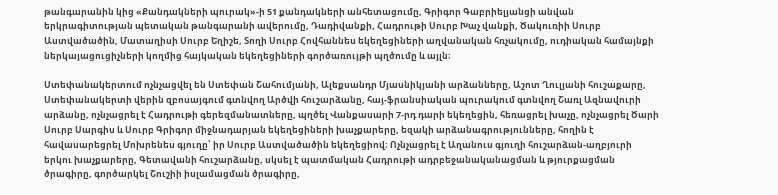թանգարանին կից «Քանդակների պուրակ»-ի 51 քանդակների անհետացումը, Գրիգոր Գաբրիելյանցի անվան երկրագիտության պետական թանգարանի ավերումը, Դադիվանքի, Հադրութի Սուրբ Խաչ վանքի, Ծակուռիի Սուրբ Աստվածածին, Մատաղիսի Սուրբ Եղիշե, Տողի Սուրբ Հովհաննես եկեղեցիների աղվանական հռչակումը, ուդիական համայնքի ներկայացուցիչների կողմից հայկական եկեղեցիների գործառույթի պղծումը և այլն։

Ստեփանակերտում ոչնչացվել են Ստեփան Շահումյանի, Ալեքսանդր Մյասնիկյանի արձանները, Աշոտ Ղուլյանի հուշաքարը, Ստեփանակերտի վերին զբոսայգում գտնվող Արծվի հուշարձանը, հայ-ֆրանսիական պուրակում գտնվող Շառլ Ազնավուրի արձանը, ոչնչացրել է Հադրութի գերեզմանատները, պղծել Վանքասարի 7-րդ դարի եկեղեցին, հեռացրել խաչը, ոչնչացրել Ծարի Սուրբ Սարգիս և Սուրբ Գրիգոր միջնադարյան եկեղեցիների խաչքարերը, եզակի արձանագրությունները, հողին է հավասարեցրել Մոխրենես գյուղը՝ իր Սուրբ Աստվածածին եկեղեցիով։ Ոչնչացրել է Աղանուս գյուղի հուշարձան-աղբյուրի երկու խաչքարերը, Գետավանի հուշարձանը, սկսել է պատմական Հադրութի ադրբեջանականացման և թյուրքացման ծրագիրը, գործարկել Շուշիի իսլամացման ծրագիրը,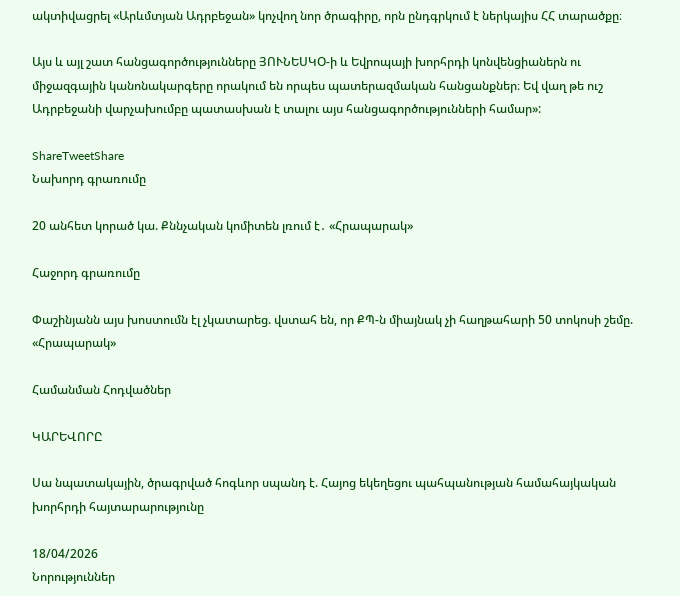ակտիվացրել «Արևմտյան Ադրբեջան» կոչվող նոր ծրագիրը, որն ընդգրկում է ներկայիս ՀՀ տարածքը։

Այս և այլ շատ հանցագործությունները ՅՈՒՆԵՍԿՕ-ի և Եվրոպայի խորհրդի կոնվենցիաներն ու միջազգային կանոնակարգերը որակում են որպես պատերազմական հանցանքներ։ Եվ վաղ թե ուշ Ադրբեջանի վարչախումբը պատասխան է տալու այս հանցագործությունների համար»:

ShareTweetShare
Նախորդ գրառումը

20 անհետ կորած կա. Քննչական կոմիտեն լռում է․ «Հրապարակ»

Հաջորդ գրառումը

Փաշինյանն այս խոստումն էլ չկատարեց. վստահ են, որ ՔՊ-ն միայնակ չի հաղթահարի 50 տոկոսի շեմը. «Հրապարակ»

Համանման Հոդվածներ

ԿԱՐԵՎՈՐԸ

Սա նպատակային, ծրագրված հոգևոր սպանդ է. Հայոց եկեղեցու պահպանության համահայկական խորհրդի հայտարարությունը

18/04/2026
Նորություններ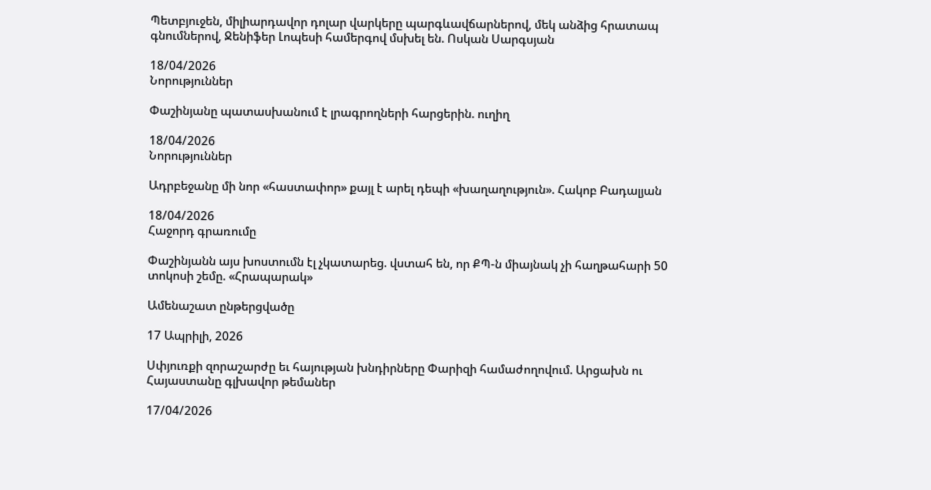Պետբյուջեն, միլիարդավոր դոլար վարկերը պարգևավճարներով, մեկ անձից հրատապ գնումներով, Ջենիֆեր Լոպեսի համերգով մսխել են. Ոսկան Սարգսյան

18/04/2026
Նորություններ

Փաշինյանը պատասխանում է լրագրողների հարցերին. ուղիղ

18/04/2026
Նորություններ

Ադրբեջանը մի նոր «հաստափոր» քայլ է արել դեպի «խաղաղություն». Հակոբ Բադալյան

18/04/2026
Հաջորդ գրառումը

Փաշինյանն այս խոստումն էլ չկատարեց. վստահ են, որ ՔՊ-ն միայնակ չի հաղթահարի 50 տոկոսի շեմը. «Հրապարակ»

Ամենաշատ ընթերցվածը

17 Ապրիլի, 2026

Սփյուռքի զորաշարժը եւ հայության խնդիրները Փարիզի համաժողովում. Արցախն ու Հայաստանը գլխավոր թեմաներ

17/04/2026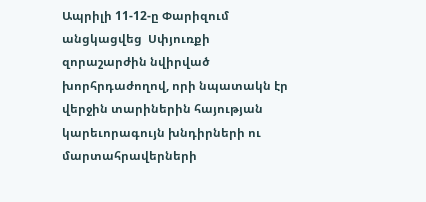Ապրիլի 11-12-ը Փարիզում անցկացվեց  Սփյուռքի զորաշարժին նվիրված խորհրդաժողով, որի նպատակն էր  վերջին տարիներին հայության կարեւորագույն խնդիրների ու մարտահրավերների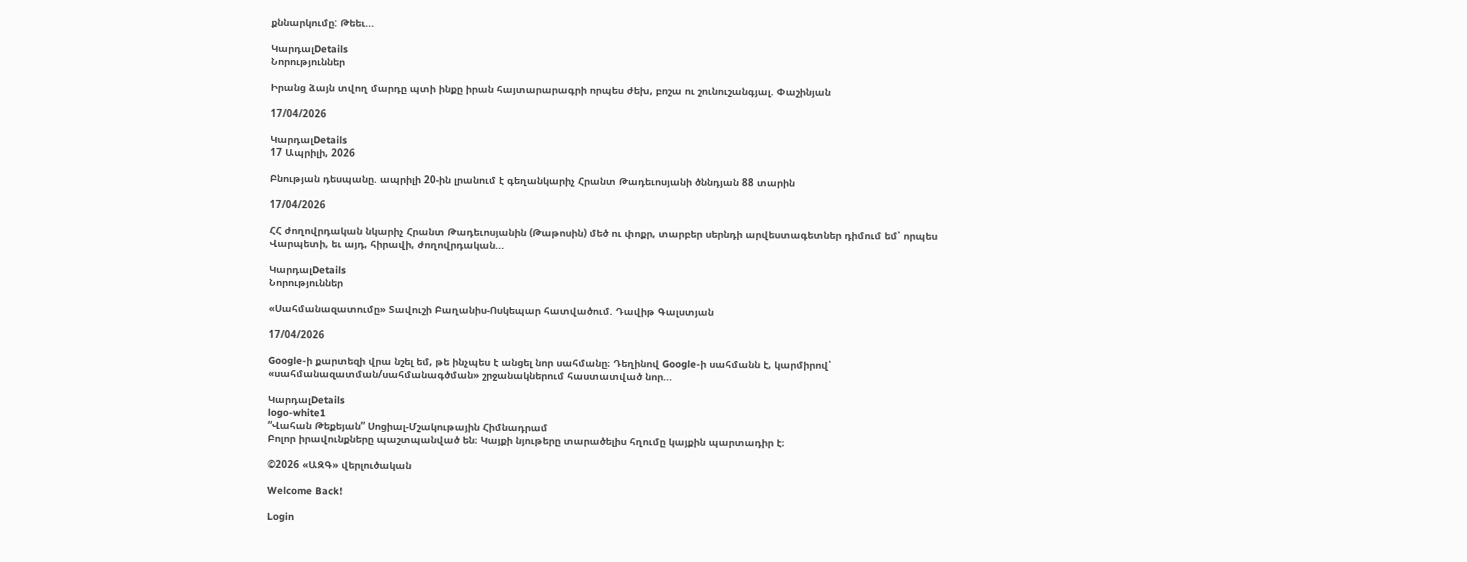քննարկումը: Թեեւ...

ԿարդալDetails
Նորություններ

Իրանց ձայն տվող մարդը պտի ինքը իրան հայտարարագրի որպես ժեխ, բոշա ու շունուշանգյալ. Փաշինյան

17/04/2026

ԿարդալDetails
17 Ապրիլի, 2026

Բնության դեսպանը. ապրիլի 20-ին լրանում է գեղանկարիչ Հրանտ Թադեւոսյանի ծննդյան 88 տարին

17/04/2026

ՀՀ ժողովրդական նկարիչ Հրանտ Թադեւոսյանին (Թաթոսին) մեծ ու փոքր, տարբեր սերնդի արվեստագետներ դիմում եմ՝ որպես Վարպետի, եւ այդ, հիրավի, ժողովրդական...

ԿարդալDetails
Նորություններ

«Սահմանազատումը» Տավուշի Բաղանիս-Ոսկեպար հատվածում. Դավիթ Գալստյան

17/04/2026

Google-ի քարտեզի վրա նշել եմ, թե ինչպես է անցել նոր սահմանը։ Դեղինով Google-ի սահմանն է, կարմիրով՝ «սահմանազատման/սահմանագծման» շրջանակներում հաստատված նոր...

ԿարդալDetails
logo-white1
“Վահան Թեքեյան” Սոցիալ-Մշակութային Հիմնադրամ
Բոլոր իրավունքները պաշտպանված են։ Կայքի նյութերը տարածելիս հղումը կայքին պարտադիր է։

©2026 «ԱԶԳ» վերլուծական

Welcome Back!

Login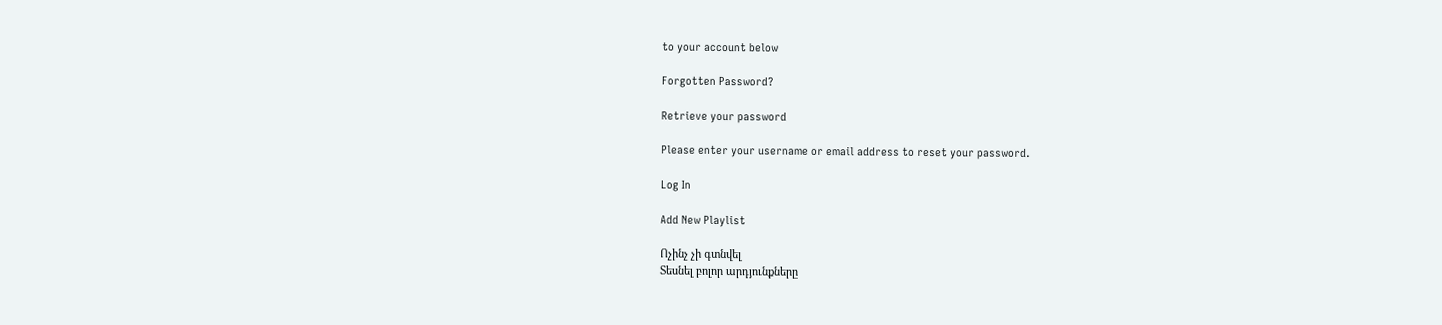to your account below

Forgotten Password?

Retrieve your password

Please enter your username or email address to reset your password.

Log In

Add New Playlist

Ոչինչ չի գտնվել
Տեսնել բոլոր արդյունքները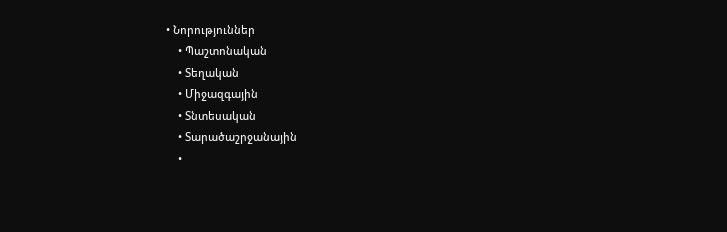• Նորություններ
    • Պաշտոնական
    • Տեղական
    • Միջազգային
    • Տնտեսական
    • Տարածաշրջանային
    •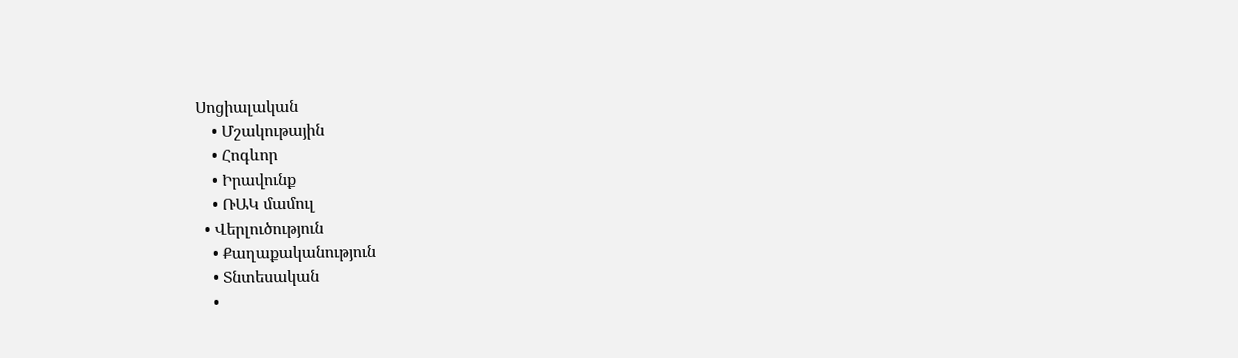Սոցիալական
    • Մշակութային
    • Հոգևոր
    • Իրավունք
    • ՌԱԿ մամուլ
  • Վերլուծություն
    • Քաղաքականություն
    • Տնտեսական
    •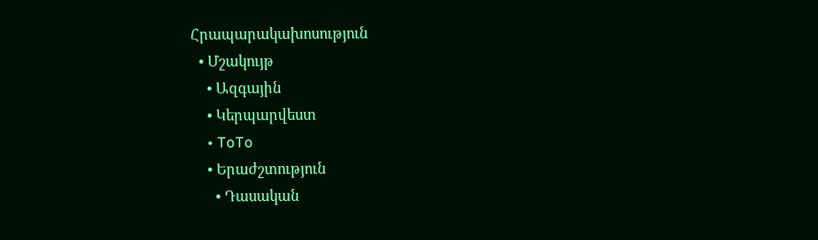Հրապարակախոսություն
  • Մշակույթ
    • Ազգային
    • Կերպարվեստ
    • ToTo
    • Երաժշտություն
      • Դասական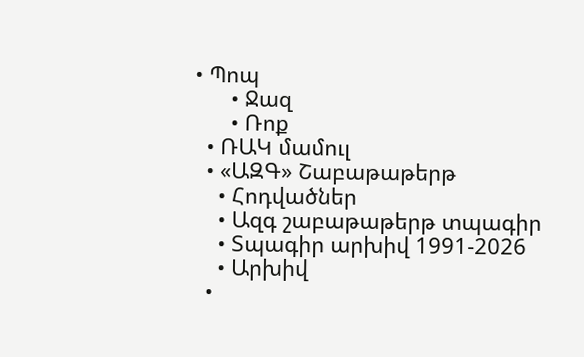• Պոպ
      • Ջազ
      • Ռոք
  • ՌԱԿ մամուլ
  • «ԱԶԳ» Շաբաթաթերթ
    • Հոդվածներ
    • Ազգ շաբաթաթերթ տպագիր
    • Տպագիր արխիվ 1991-2026
    • Արխիվ
  •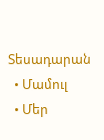Տեսադարան
  • Մամուլ
  • Մեր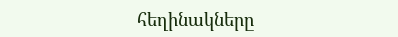հեղինակները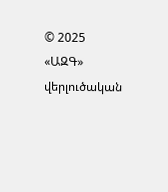© 2025 «ԱԶԳ» վերլուծական